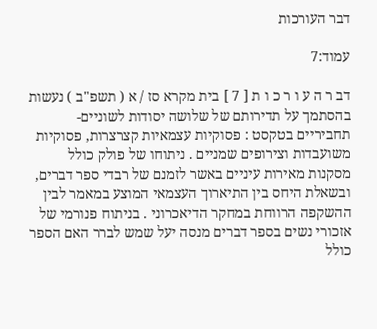דבר העורכות

עמוד:7

דב ר ה ע ו ר כ ו ת [ 7 ] בית מקרא סז / א ( תשפ"ב ) נעשות בהסתמך על תדירותם של שלושה יסודות לשוניים-תחביריים בטקסט : פסוקיות עצמאיות קצרצרות, פסוקיות משועבדות וצירופים שמניים . ניתוחו של פולק כולל מסקנות מאירות עיניים באשר לזמנם של רבדי ספר דברים, ובשאלת היחס בין התיארוך העצמאי המוצע במאמר לבין ההשקפה הרווחת במחקר הדיאכרוני . בניתוח פנורמי של אזכורי נשים בספר דברים מנסה יעל שמש לברר האם הספר כולל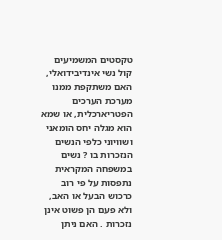טקסטים המשמיעים קול נשי אינדיבידואלי, האם משתקפת ממנו מערכת הערכים הפטריארכלית, או שמא הוא מגלה יחס הומאני ושוויוני כלפי הנשים הנזכרות בו ? נשים במשפחה המקראית נתפסות על פי רוב כרכוש הבעל או האב, ולא פעם הן פשוט אינן נזכרות . האם ניתן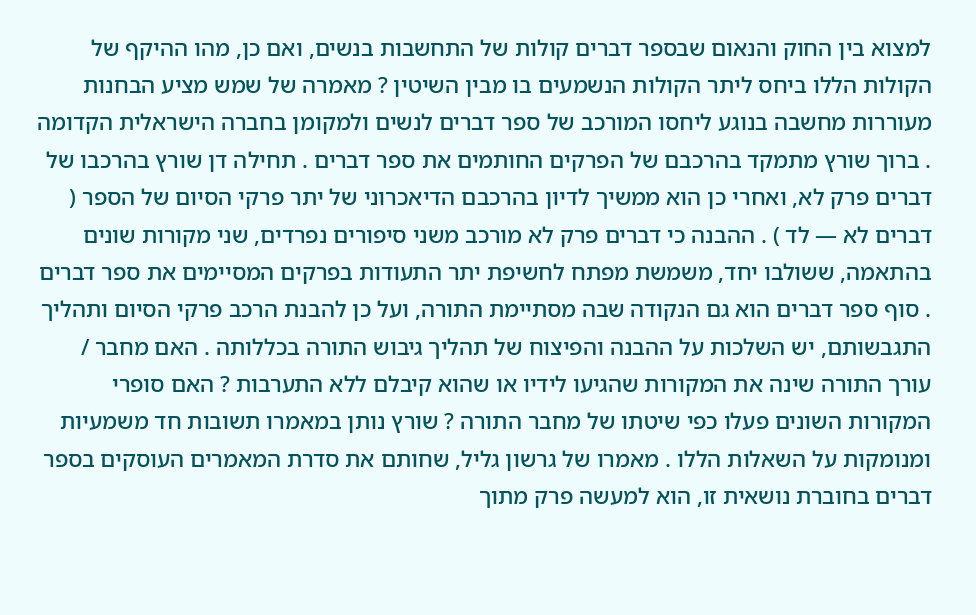למצוא בין החוק והנאום שבספר דברים קולות של התחשבות בנשים, ואם כן, מהו ההיקף של הקולות הללו ביחס ליתר הקולות הנשמעים בו מבין השיטין ? מאמרה של שמש מציע הבחנות מעוררות מחשבה בנוגע ליחסו המורכב של ספר דברים לנשים ולמקומן בחברה הישראלית הקדומה . ברוך שורץ מתמקד בהרכבם של הפרקים החותמים את ספר דברים . תחילה דן שורץ בהרכבו של דברים פרק לא, ואחרי כן הוא ממשיך לדיון בהרכבם הדיאכרוני של יתר פרקי הסיום של הספר ( דברים לא — לד ) . ההבנה כי דברים פרק לא מורכב משני סיפורים נפרדים, שני מקורות שונים בהתאמה, ששולבו יחד, משמשת מפתח לחשיפת יתר התעודות בפרקים המסיימים את ספר דברים . סוף ספר דברים הוא גם הנקודה שבה מסתיימת התורה, ועל כן להבנת הרכב פרקי הסיום ותהליך התגבשותם, יש השלכות על ההבנה והפיצוח של תהליך גיבוש התורה בכללותה . האם מחבר / עורך התורה שינה את המקורות שהגיעו לידיו או שהוא קיבלם ללא התערבות ? האם סופרי המקורות השונים פעלו כפי שיטתו של מחבר התורה ? שורץ נותן במאמרו תשובות חד משמעיות ומנומקות על השאלות הללו . מאמרו של גרשון גליל, שחותם את סדרת המאמרים העוסקים בספר דברים בחוברת נושאית זו, הוא למעשה פרק מתוך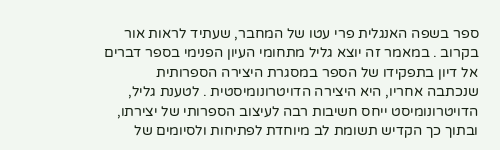ספר בשפה האנגלית פרי עטו של המחבר, שעתיד לראות אור בקרוב . במאמר זה יוצא גליל מתחומי העיון הפנימי בספר דברים אל דיון בתפקידו של הספר במסגרת היצירה הספרותית שנכתבה אחריו, היא היצירה הדויטרונומיסטית . לטענת גליל, הדויטרונומיסט ייחס חשיבות רבה לעיצוב הספרותי של יצירתו, ובתוך כך הקדיש תשומת לב מיוחדת לפתיחות ולסיומים של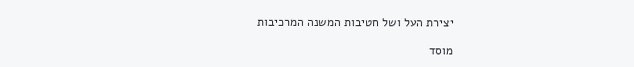יצירת העל ושל חטיבות המשנה המרכיבות

מוסד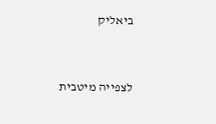ביאליק


לצפייה מיטבית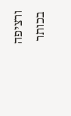ורציפה בכותר